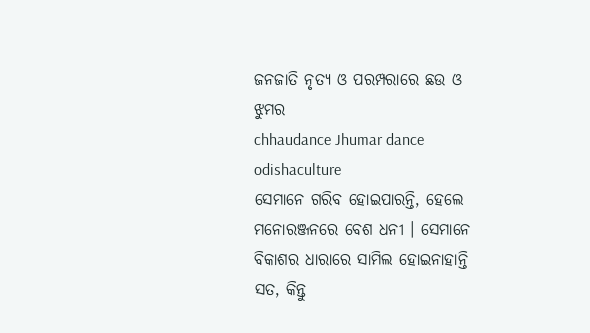ଜନଜାତି ନୃତ୍ୟ ଓ ପରମ୍ପରାରେ ଛଉ ଓ ଝୁମର
chhaudance Jhumar dance odishaculture
ସେମାନେ ଗରିବ ହୋଇପାରନ୍ତି, ହେଲେ ମନୋରଞ୍ଜନରେ ବେଶ ଧନୀ । ସେମାନେ ବିକାଶର ଧାରାରେ ସାମିଲ ହୋଇନାହାନ୍ତି ସତ, କିନ୍ତୁ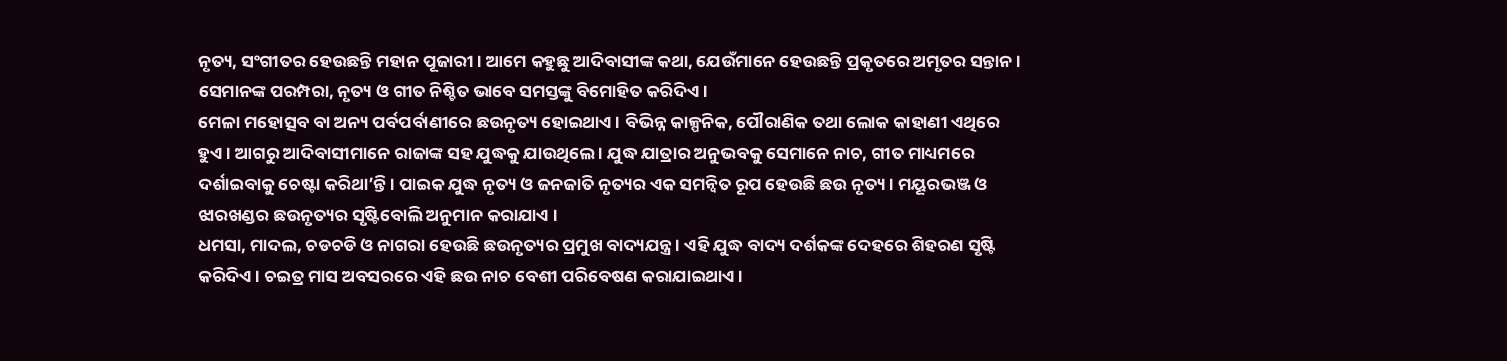ନୃତ୍ୟ, ସଂଗୀତର ହେଉଛନ୍ତି ମହାନ ପୂଜାରୀ । ଆମେ କହୁଛୁ ଆଦିବାସୀଙ୍କ କଥା, ଯେଉଁମାନେ ହେଉଛନ୍ତି ପ୍ରକୃତରେ ଅମୃତର ସନ୍ତାନ । ସେମାନଙ୍କ ପରମ୍ପରା, ନୃତ୍ୟ ଓ ଗୀତ ନିଶ୍ଚିତ ଭାବେ ସମସ୍ତଙ୍କୁ ବିମୋହିତ କରିଦିଏ ।
ମେଳା ମହୋତ୍ସବ ବା ଅନ୍ୟ ପର୍ବପର୍ବାଣୀରେ ଛଉନୃତ୍ୟ ହୋଇଥାଏ । ବିଭିନ୍ନ କାଳ୍ପନିକ, ପୌରାଣିକ ତଥା ଲୋକ କାହାଣୀ ଏଥିରେ ହୁଏ । ଆଗରୁ ଆଦିବାସୀମାନେ ରାଜାଙ୍କ ସହ ଯୁଦ୍ଧକୁ ଯାଉଥିଲେ । ଯୁଦ୍ଧ ଯାତ୍ରାର ଅନୁଭବକୁ ସେମାନେ ନାଚ, ଗୀତ ମାଧ୍ୟମରେ ଦର୍ଶାଇବାକୁ ଚେଷ୍ଟା କରିଥା’ନ୍ତି । ପାଇକ ଯୁଦ୍ଧ ନୃତ୍ୟ ଓ ଜନଜାତି ନୃତ୍ୟର ଏକ ସମନ୍ୱିତ ରୂପ ହେଉଛି ଛଉ ନୃତ୍ୟ । ମୟୂରଭଞ୍ଜ ଓ ଝାରଖଣ୍ଡର ଛଉନୃତ୍ୟର ସୃଷ୍ଟିବୋଲି ଅନୁମାନ କରାଯାଏ ।
ଧମସା, ମାଦଲ, ଚଡଚଡି ଓ ନାଗରା ହେଉଛି ଛଉନୃତ୍ୟର ପ୍ରମୁଖ ବାଦ୍ୟଯନ୍ତ୍ର । ଏହି ଯୁଦ୍ଧ ବାଦ୍ୟ ଦର୍ଶକଙ୍କ ଦେହରେ ଶିହରଣ ସୃଷ୍ଟି କରିଦିଏ । ଚଇତ୍ର ମାସ ଅବସରରେ ଏହି ଛଉ ନାଚ ବେଶୀ ପରିବେଷଣ କରାଯାଇଥାଏ ।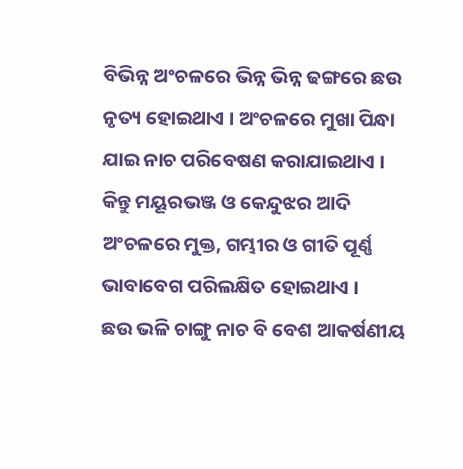ବିଭିନ୍ନ ଅଂଚଳରେ ଭିନ୍ନ ଭିନ୍ନ ଢଙ୍ଗରେ ଛଉ ନୃତ୍ୟ ହୋଇଥାଏ । ଅଂଚଳରେ ମୁଖା ପିନ୍ଧା ଯାଇ ନାଚ ପରିବେଷଣ କରାଯାଇଥାଏ । କିନ୍ତୁ ମୟୂରଭଞ୍ଜ ଓ କେନ୍ଦୁଝର ଆଦି ଅଂଚଳରେ ମୁକ୍ତ, ଗମ୍ଭୀର ଓ ଗୀତି ପୂର୍ଣ୍ଣ ଭାବାବେଗ ପରିଲକ୍ଷିତ ହୋଇଥାଏ ।
ଛଉ ଭଳି ଚାଙ୍ଗୁ ନାଚ ବି ବେଶ ଆକର୍ଷଣୀୟ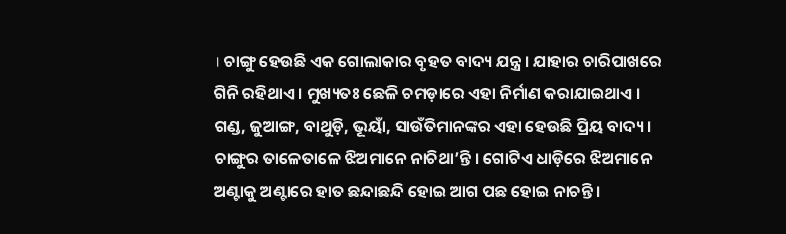। ଚାଙ୍ଗୁ ହେଉଛି ଏକ ଗୋଲାକାର ବୃହତ ବାଦ୍ୟ ଯନ୍ତ୍ର । ଯାହାର ଚାରିପାଖରେ ଗିନି ରହିଥାଏ । ମୁଖ୍ୟତଃ ଛେଳି ଚମଡ଼ାରେ ଏହା ନିର୍ମାଣ କରାଯାଇଥାଏ । ଗଣ୍ଡ, ଜୁଆଙ୍ଗ, ବାଥୁଡ଼ି, ଭୂୟାଁ, ସାଉଁତିମାନଙ୍କର ଏହା ହେଉଛି ପ୍ରିୟ ବାଦ୍ୟ । ଚାଙ୍ଗୁର ତାଳେତାଳେ ଝିଅମାନେ ନାଚିଥା’ନ୍ତି । ଗୋଟିଏ ଧାଡ଼ିରେ ଝିଅମାନେ ଅଣ୍ଟାକୁ ଅଣ୍ଟାରେ ହାତ ଛନ୍ଦାଛନ୍ଦି ହୋଇ ଆଗ ପଛ ହୋଇ ନାଚନ୍ତି ।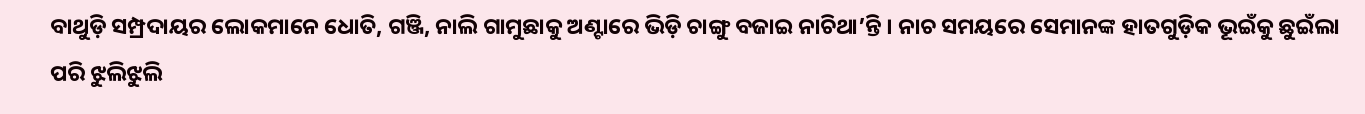ବାଥୁଡ଼ି ସମ୍ପ୍ରଦାୟର ଲୋକମାନେ ଧୋତି, ଗଞ୍ଜି, ନାଲି ଗାମୁଛାକୁ ଅଣ୍ଟାରେ ଭିଡ଼ି ଚାଙ୍ଗୁ ବଜାଇ ନାଚିଥା’ନ୍ତି । ନାଚ ସମୟରେ ସେମାନଙ୍କ ହାତଗୁଡ଼ିକ ଭୂଇଁକୁ ଛୁଇଁଲା ପରି ଝୁଲିଝୁଲି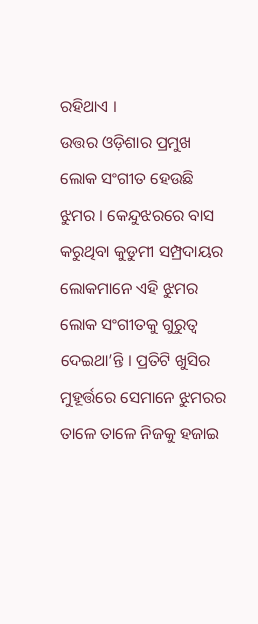ରହିଥାଏ ।
ଉତ୍ତର ଓଡ଼ିଶାର ପ୍ରମୁଖ ଲୋକ ସଂଗୀତ ହେଉଛି ଝୁମର । କେନ୍ଦୁଝରରେ ବାସ କରୁଥିବା କୁଡୁମୀ ସମ୍ପ୍ରଦାୟର ଲୋକମାନେ ଏହି ଝୁମର ଲୋକ ସଂଗୀତକୁ ଗୁରୁତ୍ୱ ଦେଇଥା’ନ୍ତି । ପ୍ରତିଟି ଖୁସିର ମୁହୂର୍ତ୍ତରେ ସେମାନେ ଝୁମରର ତାଳେ ତାଳେ ନିଜକୁ ହଜାଇ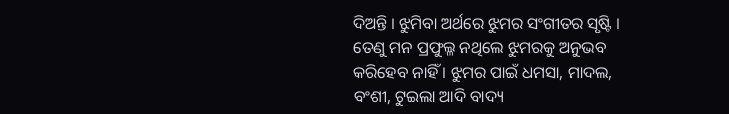ଦିଅନ୍ତି । ଝୁମିବା ଅର୍ଥରେ ଝୁମର ସଂଗୀତର ସୃଷ୍ଟି । ତେଣୁ ମନ ପ୍ରଫୁଲ୍ଳ ନଥିଲେ ଝୁମରକୁ ଅନୁଭବ କରିହେବ ନାହିଁ । ଝୁମର ପାଇଁ ଧମସା, ମାଦଲ, ବଂଶୀ, ଟୁଇଲା ଆଦି ବାଦ୍ୟ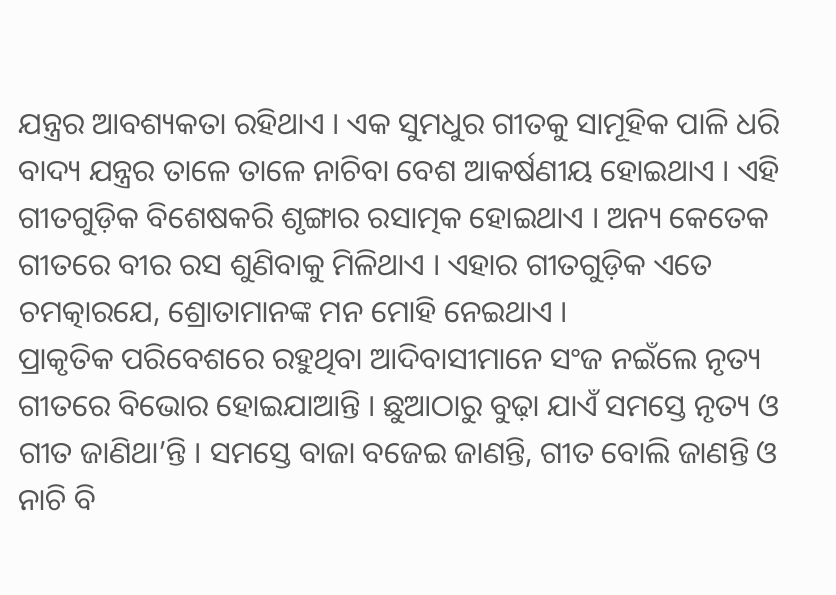ଯନ୍ତ୍ରର ଆବଶ୍ୟକତା ରହିଥାଏ । ଏକ ସୁମଧୁର ଗୀତକୁ ସାମୂହିକ ପାଳି ଧରି ବାଦ୍ୟ ଯନ୍ତ୍ରର ତାଳେ ତାଳେ ନାଚିବା ବେଶ ଆକର୍ଷଣୀୟ ହୋଇଥାଏ । ଏହି ଗୀତଗୁଡ଼ିକ ବିଶେଷକରି ଶୃଙ୍ଗାର ରସାତ୍ମକ ହୋଇଥାଏ । ଅନ୍ୟ କେତେକ ଗୀତରେ ବୀର ରସ ଶୁଣିବାକୁ ମିଳିଥାଏ । ଏହାର ଗୀତଗୁଡ଼ିକ ଏତେ ଚମତ୍କାରଯେ, ଶ୍ରୋତାମାନଙ୍କ ମନ ମୋହି ନେଇଥାଏ ।
ପ୍ରାକୃତିକ ପରିବେଶରେ ରହୁଥିବା ଆଦିବାସୀମାନେ ସଂଜ ନଇଁଲେ ନୃତ୍ୟ ଗୀତରେ ବିଭୋର ହୋଇଯାଆନ୍ତି । ଛୁଆଠାରୁ ବୁଢ଼ା ଯାଏଁ ସମସ୍ତେ ନୃତ୍ୟ ଓ ଗୀତ ଜାଣିଥା’ନ୍ତି । ସମସ୍ତେ ବାଜା ବଜେଇ ଜାଣନ୍ତି, ଗୀତ ବୋଲି ଜାଣନ୍ତି ଓ ନାଚି ବି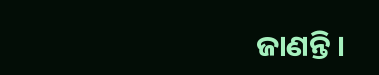ଜାଣନ୍ତି ।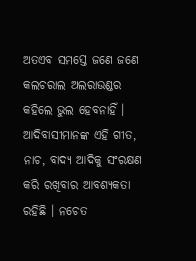ଅତଏବ ସମସ୍ତେ ଜଣେ ଜଣେ କଲଚରାଲ ଅଲରାଉଣ୍ଡର କହିଲେ ଭୁଲ ହେବନାହିଁ । ଆଦିବାସୀମାନଙ୍କ ଏହି ଗୀତ, ନାଚ, ବାଦ୍ୟ ଆଦିକୁ ସଂରକ୍ଷଣ କରି ରଖିବାର ଆବଶ୍ୟକତା ରହିଛି । ନଚେତ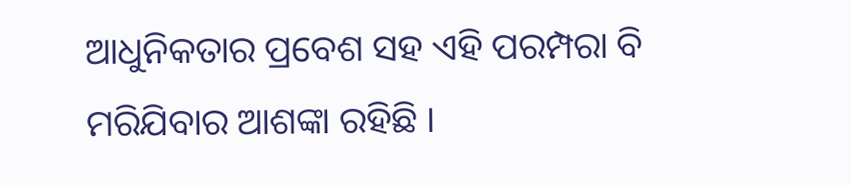ଆଧୁନିକତାର ପ୍ରବେଶ ସହ ଏହି ପରମ୍ପରା ବି ମରିଯିବାର ଆଶଙ୍କା ରହିଛି ।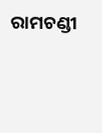ରାମଚଣ୍ଡୀ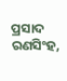ପ୍ରସାଦ ରଣସିଂହ,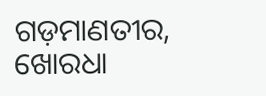ଗଡ଼ମାଣତୀର, ଖୋରଧା